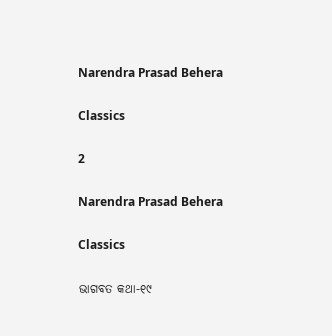Narendra Prasad Behera

Classics

2

Narendra Prasad Behera

Classics

ଭାଗବତ କଥା-୧୯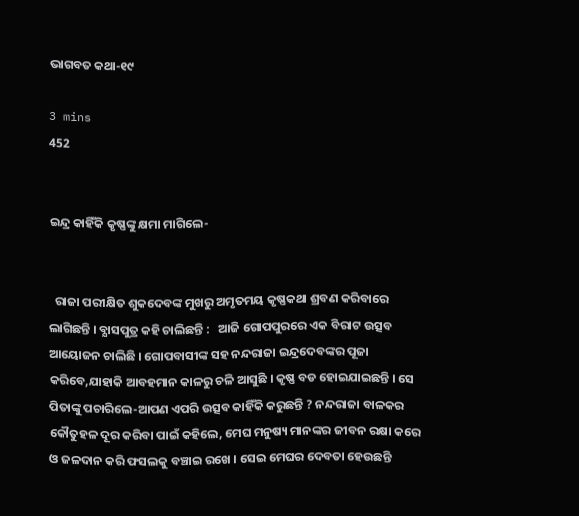ଭାଗବତ କଥା-୧୯

3 mins
452


ଇନ୍ଦ୍ର କାହିଁକି କୃଷ୍ଣଙ୍କୁ କ୍ଷମା ମାଗିଲେ-


  ରାଜା ପରୀକ୍ଷିତ ଶୁକଦେବଙ୍କ ମୁଖରୁ ଅମୃତମୟ କୃଷ୍ଣକଥା ଶ୍ରବଣ କରିବାରେ ଲାଗିଛନ୍ତି । ବ୍ଯାସପୁତ୍ର କହି ଚାଲିଛନ୍ତି :   ଆଜି ଗୋପପୁରରେ ଏକ ବିରାଟ ଉତ୍ସବ ଆୟୋଜନ ଚାଲିଛି । ଗୋପବାସୀଙ୍କ ସହ ନନ୍ଦରାଜା ଇନ୍ଦ୍ରଦେବଙ୍କର ପୂଜା କରିବେ,ଯାହାକି ଆବହମାନ କାଳରୁ ଚଳି ଆସୁଛି । କୃଷ୍ଣ ବଡ ହୋଇଯାଇଛନ୍ତି । ସେ ପିତାଙ୍କୁ ପଚାରିଲେ-ଆପଣ ଏପରି ଉତ୍ସବ କାହିଁକି କରୁଛନ୍ତି ? ନନ୍ଦରାଜା ବାଳକର କୌତୁହଳ ଦୂର କରିବା ପାଇଁ କହିଲେ, ମେଘ ମନୁଷ୍ୟ ମାନଙ୍କର ଜୀବନ ରକ୍ଷା କରେ ଓ ଜଳଦାନ କରି ଫସଲକୁ ବଞ୍ଚାଇ ରଖେ । ସେଇ ମେଘର ଦେବତା ହେଉଛନ୍ତି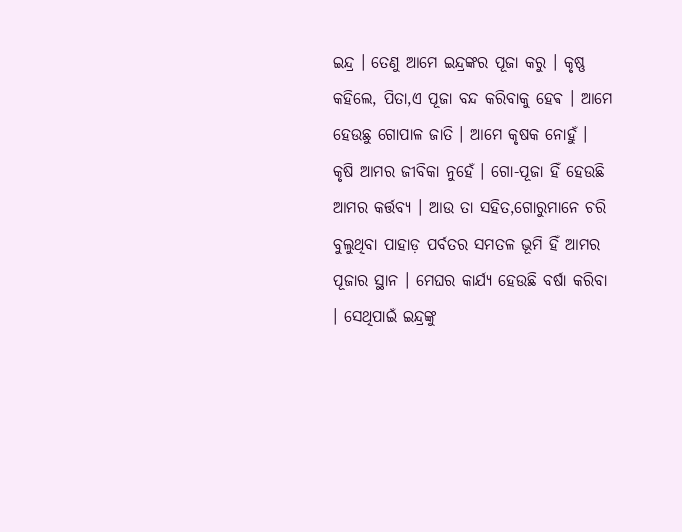ଇନ୍ଦ୍ର । ତେଣୁ ଆମେ ଇନ୍ଦ୍ରଙ୍କର ପୂଜା କରୁ । କୃଷ୍ଣ କହିଲେ, ପିତା,ଏ ପୂଜା ବନ୍ଦ କରିବାକୁ ହେଵ । ଆମେ ହେଉଛୁ ଗୋପାଳ ଜାତି । ଆମେ କୃଷକ ନୋହୁଁ । କୃଷି ଆମର ଜୀବିକା ନୁହେଁ । ଗୋ-ପୂଜା ହିଁ ହେଉଛି ଆମର କର୍ତ୍ତବ୍ଯ । ଆଉ ତା ସହିତ,ଗୋରୁମାନେ ଚରି ବୁଲୁଥିବା ପାହାଡ଼ ପର୍ବତର ସମତଳ ଭୂମି ହିଁ ଆମର ପୂଜାର ସ୍ଥାନ । ମେଘର କାର୍ଯ୍ଯ ହେଉଛି ବର୍ଷା କରିବା । ସେଥିପାଇଁ ଇନ୍ଦ୍ରଙ୍କୁ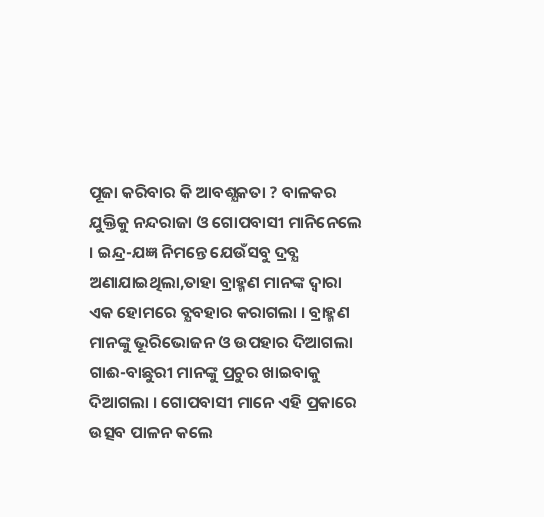ପୂଜା କରିବାର କି ଆବଶ୍ଯକତା ? ବାଳକର ଯୁକ୍ତିକୁ ନନ୍ଦରାଜା ଓ ଗୋପବାସୀ ମାନିନେଲେ । ଇନ୍ଦ୍ର-ଯଜ୍ଞ ନିମନ୍ତେ ଯେଉଁସବୁ ଦ୍ରବ୍ଯ ଅଣାଯାଇଥିଲା,ତାହା ବ୍ରାହ୍ମଣ ମାନଙ୍କ ଦ୍ବାରା ଏକ ହୋମରେ ବ୍ଯବହାର କରାଗଲା । ବ୍ରାହ୍ମଣ ମାନଙ୍କୁ ଭୂରିଭୋଜନ ଓ ଉପହାର ଦିଆଗଲା ଗାଈ-ବାଛୁରୀ ମାନଙ୍କୁ ପ୍ରଚୁର ଖାଇବାକୁ ଦିଆଗଲା । ଗୋପବାସୀ ମାନେ ଏହି ପ୍ରକାରେ ଉତ୍ସବ ପାଳନ କଲେ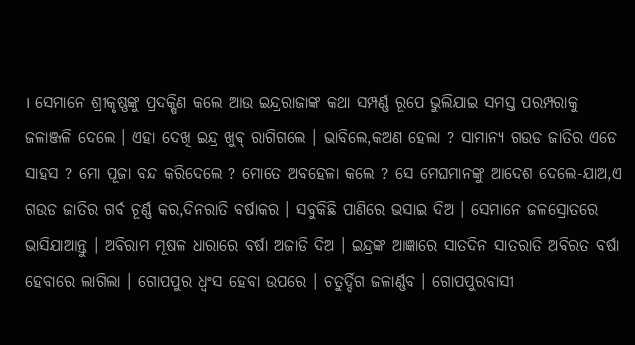। ସେମାନେ ଶ୍ରୀକୃଷ୍ଣଙ୍କୁ ପ୍ରଦକ୍ଷିଣ କଲେ ଆଉ ଇନ୍ଦ୍ରରାଜାଙ୍କ କଥା ସମ୍ପର୍ଣ୍ଣ ରୂପେ ଭୁଲିଯାଇ ସମସ୍ତ ପରମ୍ପରାକୁ ଜଳାଞ୍ଜଳି ଦେଲେ । ଏହା ଦେଖି ଇନ୍ଦ୍ର ଖୁଵ୍ ରାଗିଗଲେ । ଭାବିଲେ,କଅଣ ହେଲା ? ସାମାନ୍ଯ ଗଉଡ ଜାତିର ଏଡେ ସାହସ ? ମୋ ପୂଜା ବନ୍ଦ କରିଦେଲେ ? ମୋତେ ଅବହେଳା କଲେ ? ସେ ମେଘମାନଙ୍କୁ ଆଦେଶ ଦେଲେ-ଯାଅ,ଏ ଗଉଡ ଜାତିର ଗର୍ବ ଚୂର୍ଣ୍ଣ କର,ଦିନରାତି ବର୍ଷାକର । ସବୁକିଛି ପାଣିରେ ଭସାଇ ଦିଅ । ସେମାନେ ଜଳସ୍ରୋତରେ ଭାସିଯାଆନ୍ତୁ । ଅବିରାମ ମୂଷଳ ଧାରାରେ ବର୍ଷା ଅଜାଡି ଦିଅ । ଇନ୍ଦ୍ରଙ୍କ ଆଜ୍ଞାରେ ସାତଦିନ ସାତରାତି ଅବିରତ ବର୍ଷା ହେବାରେ ଲାଗିଲା । ଗୋପପୁର ଧ୍ବଂସ ହେବା ଉପରେ । ଚତୁର୍ଦ୍ଦିଗ ଜଳାର୍ଣ୍ଣବ । ଗୋପପୁରବାସୀ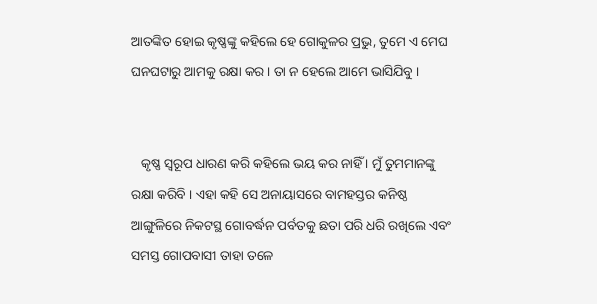ଆତଙ୍କିତ ହୋଇ କୃଷ୍ଣଙ୍କୁ କହିଲେ ହେ ଗୋକୁଳର ପ୍ରଭୁ, ତୁମେ ଏ ମେଘ ଘନଘଟାରୁ ଆମକୁ ରକ୍ଷା କର । ତା ନ ହେଲେ ଆମେ ଭାସିଯିବୁ ।


   କୃଷ୍ଣ ସ୍ବରୂପ ଧାରଣ କରି କହିଲେ ଭୟ କର ନାହିଁ । ମୁଁ ତୁମମାନଙ୍କୁ ରକ୍ଷା କରିବି । ଏହା କହି ସେ ଅନାୟାସରେ ବାମହସ୍ତର କନିଷ୍ଠ ଆଙ୍ଗୁଳିରେ ନିକଟସ୍ଥ ଗୋବର୍ଦ୍ଧନ ପର୍ବତକୁ ଛତା ପରି ଧରି ରଖିଲେ ଏବଂ ସମସ୍ତ ଗୋପବାସୀ ତାହା ତଳେ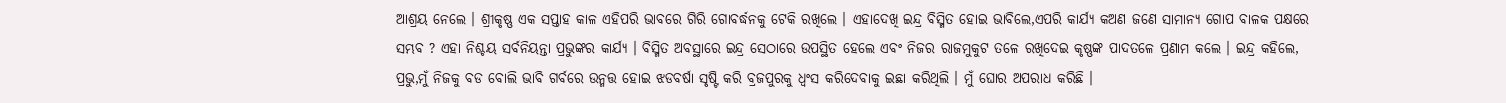ଆଶ୍ରୟ ନେଲେ । ଶ୍ରୀକୃଷ୍ଣ ଏକ ସପ୍ତାହ କାଳ ଏହିପରି ଭାବରେ ଗିରି ଗୋବର୍ଦ୍ଧନକୁ ଟେକି ରଖିଲେ । ଏହାଦେଖି ଇନ୍ଦ୍ର ବିସ୍ମିତ ହୋଇ ଭାବିଲେ,ଏପରି କାର୍ଯ୍ୟ କଅଣ ଜଣେ ସାମାନ୍ଯ ଗୋପ ବାଳକ ପକ୍ଷରେ ସମ୍ଭବ ? ଏହା ନିଶ୍ଚୟ ସର୍ବନିୟନ୍ତା ପ୍ରଭୁଙ୍କର କାର୍ଯ୍ୟ । ବିସ୍ମିତ ଅବସ୍ଥାରେ ଇନ୍ଦ୍ର ସେଠାରେ ଉପସ୍ଥିତ ହେଲେ ଏବଂ ନିଜର ରାଜମୁକୁଟ ତଳେ ରଖିଦେଇ କୃଷ୍ଣଙ୍କ ପାଦତଳେ ପ୍ରଣାମ କଲେ । ଇନ୍ଦ୍ର କହିଲେ, ପ୍ରଭୁ,ମୁଁ ନିଜକୁ ବଡ ବୋଲି ଭାବି ଗର୍ବରେ ଉନ୍ମତ୍ତ ହୋଇ ଝଡବର୍ଷା ସୃଷ୍ଟି କରି ବ୍ରଜପୁରକୁ ଧ୍ବଂସ କରିଦେବାକୁ ଇଛା କରିଥିଲି । ମୁଁ ଘୋର ଅପରାଧ କରିଛି ।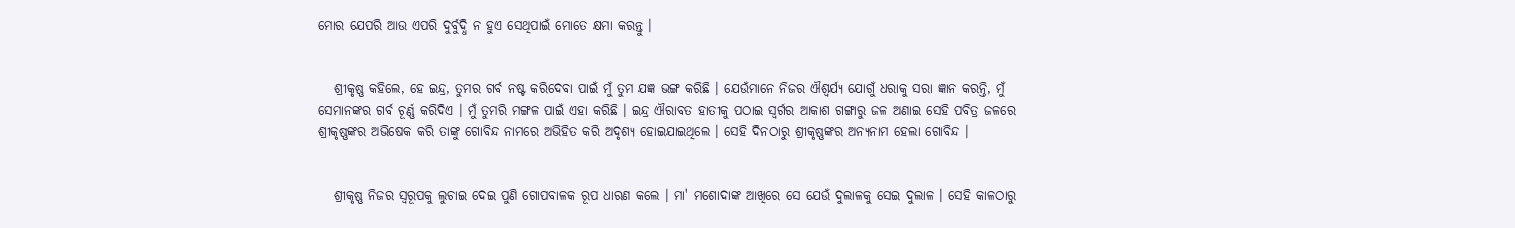ମୋର ଯେପରି ଆଉ ଏପରି ଦୁର୍ବୁଦ୍ଧି ନ ହୁଏ ସେଥିପାଇଁ ମୋତେ କ୍ଷମା କରନ୍ତୁ ।


   ଶ୍ରୀକୃଷ୍ଣ କହିଲେ, ହେ ଇନ୍ଦ୍ର, ତୁମର ଗର୍ବ ନଷ୍ଟ କରିଦେବା ପାଇଁ ମୁଁ ତୁମ ଯଜ୍ଞ ଭଙ୍ଗ କରିଛି । ଯେଉଁମାନେ ନିଜର ଐଶ୍ୱର୍ଯ୍ୟ ଯୋଗୁଁ ଧରାକୁ ସରା ଜ୍ଞାନ କରନ୍ତି, ମୁଁ ସେମାନଙ୍କର ଗର୍ବ ଚୂର୍ଣ୍ଣ କରିଦିଏ । ମୁଁ ତୁମରି ମଙ୍ଗଳ ପାଇଁ ଏହା କରିଛି । ଇନ୍ଦ୍ର ଐରାବତ ହାତୀକୁ ପଠାଇ ସ୍ବର୍ଗର ଆକାଶ ଗଙ୍ଗାରୁ ଜଳ ଅଣାଇ ସେହି ପବିତ୍ର ଜଳରେ ଶ୍ରୀକୃଷ୍ଣଙ୍କର ଅଭିଷେକ କରି ତାଙ୍କୁ ଗୋବିନ୍ଦ ନାମରେ ଅଭିହିତ କରି ଅଦୃଶ୍ୟ ହୋଇଯାଇଥିଲେ । ସେହି ଦିନଠାରୁ ଶ୍ରୀକୃଷ୍ଣଙ୍କର ଅନ୍ଯନାମ ହେଲା ଗୋବିନ୍ଦ ।


   ଶ୍ରୀକୃଷ୍ଣ ନିଜର ସ୍ବରୂପକୁ ଲୁଚାଇ ଦେଇ ପୁଣି ଗୋପବାଳକ ରୂପ ଧାରଣ କଲେ । ମା' ମଶୋଦାଙ୍କ ଆଖିରେ ସେ ଯେଉଁ ଦୁଲାଳକୁ ସେଇ ଦୁଲାଳ । ସେହି କାଳଠାରୁ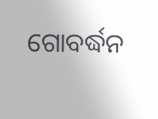ଗୋବର୍ଦ୍ଧନ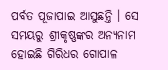ପର୍ବତ ପୂଜାପାଇ ଆସୁଛନ୍ତି । ସେ ସମୟରୁ ଶ୍ରୀକୃଷ୍ଣଙ୍କର ଅନ୍ଯନାମ ହୋଇଛି ଗିରିଧର ଗୋପାଳ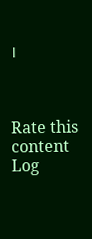।



Rate this content
Log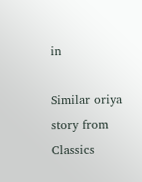in

Similar oriya story from Classics